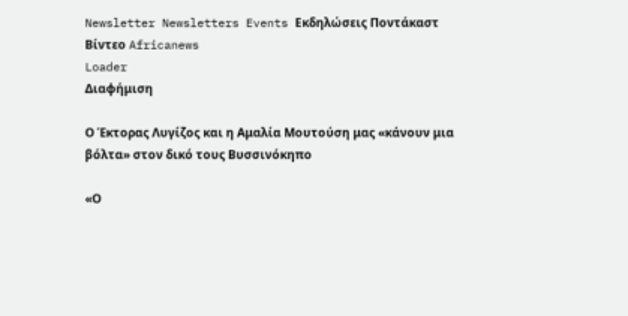Newsletter Newsletters Events Εκδηλώσεις Ποντάκαστ Βίντεο Africanews
Loader
Διαφήμιση

Ο Έκτορας Λυγίζος και η Αμαλία Μουτούση μας «κάνουν μια βόλτα» στον δικό τους Βυσσινόκηπο

«Ο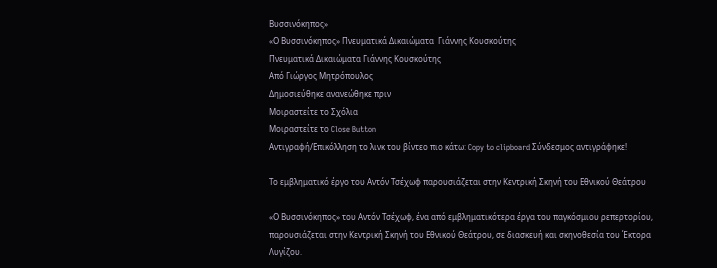Βυσσινόκηπος»
«Ο Βυσσινόκηπος» Πνευματικά Δικαιώματα  Γιάννης Κουσκούτης
Πνευματικά Δικαιώματα Γιάννης Κουσκούτης
Από Γιώργος Μητρόπουλος
Δημοσιεύθηκε ανανεώθηκε πριν
Μοιραστείτε το Σχόλια
Μοιραστείτε το Close Button
Αντιγραφή/Επικόλληση το λινκ του βίντεο πιο κάτω: Copy to clipboard Σύνδεσμος αντιγράφηκε!

Το εμβληματικό έργο του Αντόν Τσέχωφ παρουσιάζεται στην Κεντρική Σκηνή του Εθνικού Θεάτρου

«Ο Βυσσινόκηπος» του Αντόν Τσέχωφ, ένα από εμβληματικότερα έργα του παγκόσμιου ρεπερτορίου, παρουσιάζεται στην Κεντρική Σκηνή του Εθνικού Θεάτρου, σε διασκευή και σκηνοθεσία του Έκτορα Λυγίζου.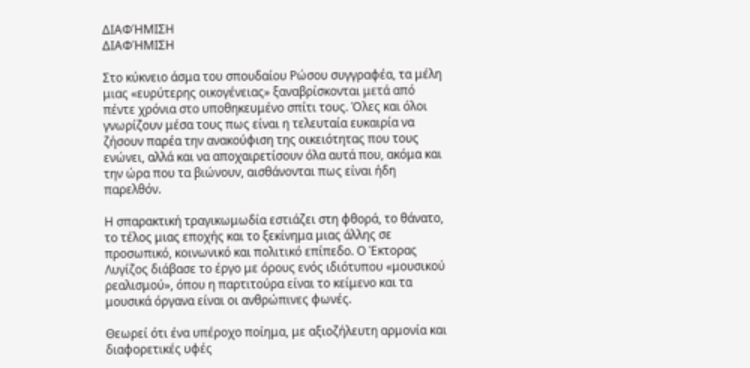ΔΙΑΦΉΜΙΣΗ
ΔΙΑΦΉΜΙΣΗ

Στο κύκνειο άσμα του σπουδαίου Ρώσου συγγραφέα, τα μέλη μιας «ευρύτερης οικογένειας» ξαναβρίσκονται μετά από πέντε χρόνια στο υποθηκευμένο σπίτι τους. Όλες και όλοι γνωρίζουν μέσα τους πως είναι η τελευταία ευκαιρία να ζήσουν παρέα την ανακούφιση της οικειότητας που τους ενώνει, αλλά και να αποχαιρετίσουν όλα αυτά που, ακόμα και την ώρα που τα βιώνουν, αισθάνονται πως είναι ήδη παρελθόν.

Η σπαρακτική τραγικωμωδία εστιάζει στη φθορά, το θάνατο, το τέλος μιας εποχής και το ξεκίνημα μιας άλλης σε προσωπικό, κοινωνικό και πολιτικό επίπεδο. Ο Έκτορας Λυγίζος διάβασε το έργο με όρους ενός ιδιότυπου «μουσικού ρεαλισμού», όπου η παρτιτούρα είναι το κείμενο και τα μουσικά όργανα είναι οι ανθρώπινες φωνές.

Θεωρεί ότι ένα υπέροχο ποίημα, με αξιοζήλευτη αρμονία και διαφορετικές υφές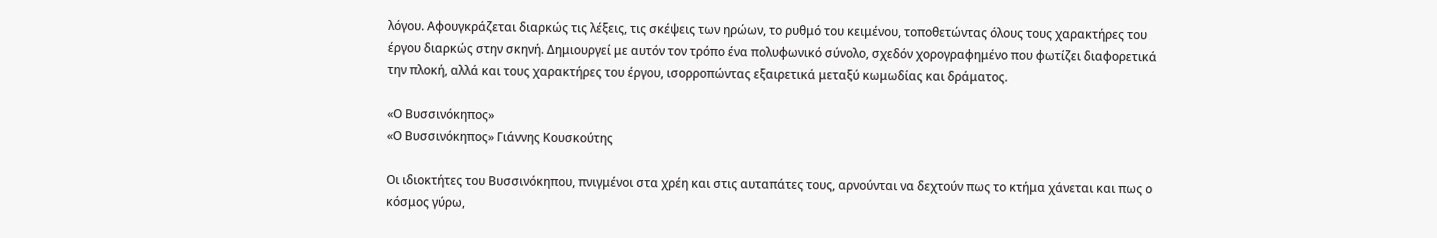λόγου. Αφουγκράζεται διαρκώς τις λέξεις, τις σκέψεις των ηρώων, το ρυθμό του κειμένου, τοποθετώντας όλους τους χαρακτήρες του έργου διαρκώς στην σκηνή. Δημιουργεί με αυτόν τον τρόπο ένα πολυφωνικό σύνολο, σχεδόν χορογραφημένο που φωτίζει διαφορετικά την πλοκή, αλλά και τους χαρακτήρες του έργου, ισορροπώντας εξαιρετικά μεταξύ κωμωδίας και δράματος.

«Ο Βυσσινόκηπος»
«Ο Βυσσινόκηπος» Γιάννης Κουσκούτης

Οι ιδιοκτήτες του Βυσσινόκηπου, πνιγμένοι στα χρέη και στις αυταπάτες τους, αρνούνται να δεχτούν πως το κτήμα χάνεται και πως ο κόσμος γύρω,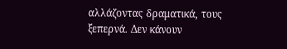αλλάζοντας δραματικά, τους ξεπερνά. Δεν κάνουν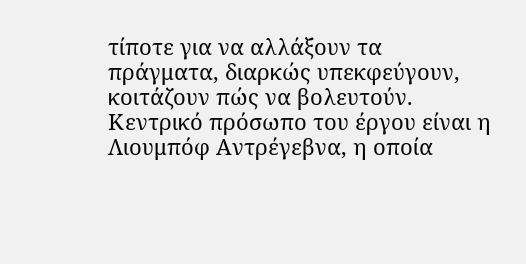τίποτε για να αλλάξουν τα πράγματα, διαρκώς υπεκφεύγουν, κοιτάζουν πώς να βολευτούν. Κεντρικό πρόσωπο του έργου είναι η Λιουμπόφ Αντρέγεβνα, η οποία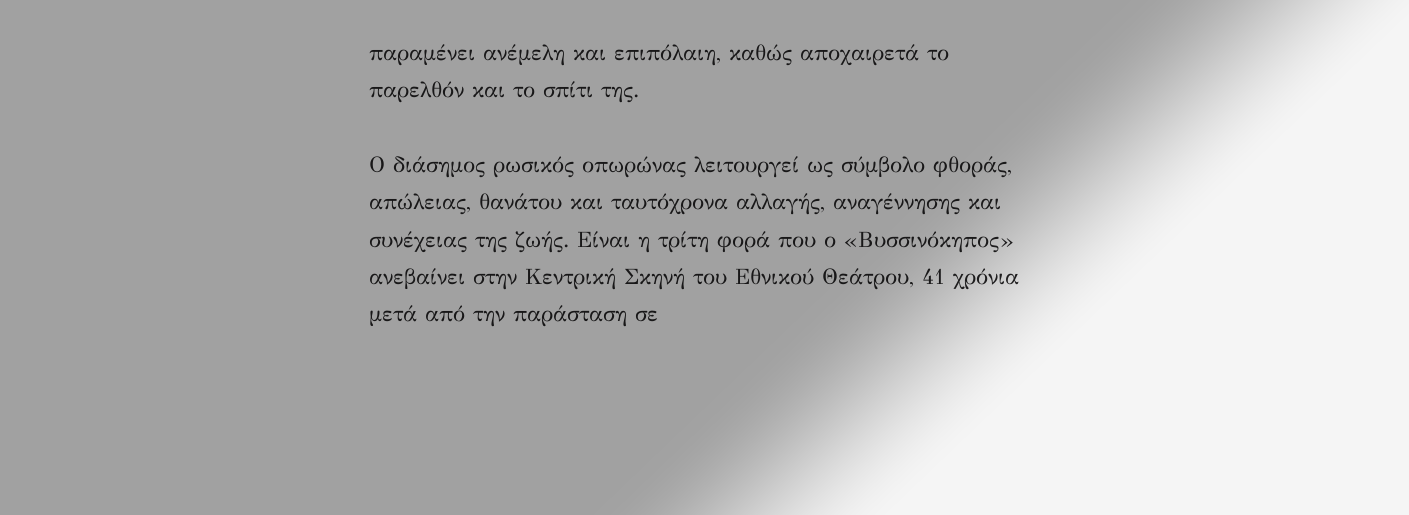παραμένει ανέμελη και επιπόλαιη, καθώς αποχαιρετά το παρελθόν και το σπίτι της.

Ο διάσημος ρωσικός οπωρώνας λειτουργεί ως σύμβολο φθοράς, απώλειας, θανάτου και ταυτόχρονα αλλαγής, αναγέννησης και συνέχειας της ζωής. Είναι η τρίτη φορά που ο «Βυσσινόκηπος» ανεβαίνει στην Κεντρική Σκηνή του Εθνικού Θεάτρου, 41 χρόνια μετά από την παράσταση σε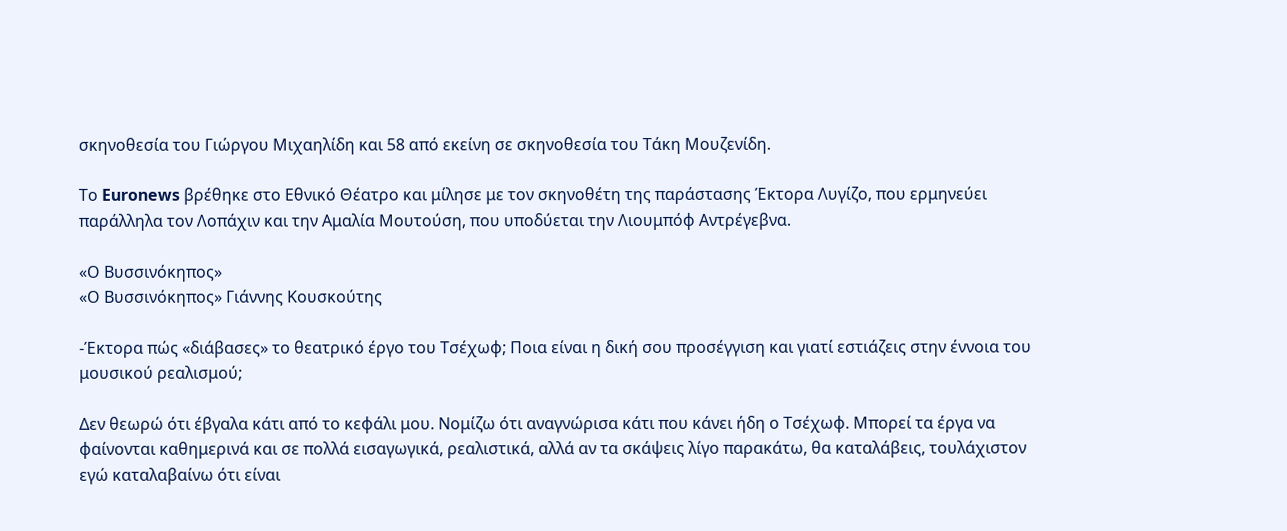σκηνοθεσία του Γιώργου Μιχαηλίδη και 58 από εκείνη σε σκηνοθεσία του Τάκη Μουζενίδη.

Το Euronews βρέθηκε στο Εθνικό Θέατρο και μίλησε με τον σκηνοθέτη της παράστασης Έκτορα Λυγίζο, που ερμηνεύει παράλληλα τον Λοπάχιν και την Αμαλία Μουτούση, που υποδύεται την Λιουμπόφ Αντρέγεβνα.

«Ο Βυσσινόκηπος»
«Ο Βυσσινόκηπος» Γιάννης Κουσκούτης

-Έκτορα πώς «διάβασες» το θεατρικό έργο του Τσέχωφ; Ποια είναι η δική σου προσέγγιση και γιατί εστιάζεις στην έννοια του μουσικού ρεαλισμού;

Δεν θεωρώ ότι έβγαλα κάτι από το κεφάλι μου. Νομίζω ότι αναγνώρισα κάτι που κάνει ήδη ο Τσέχωφ. Μπορεί τα έργα να φαίνονται καθημερινά και σε πολλά εισαγωγικά, ρεαλιστικά, αλλά αν τα σκάψεις λίγο παρακάτω, θα καταλάβεις, τουλάχιστον εγώ καταλαβαίνω ότι είναι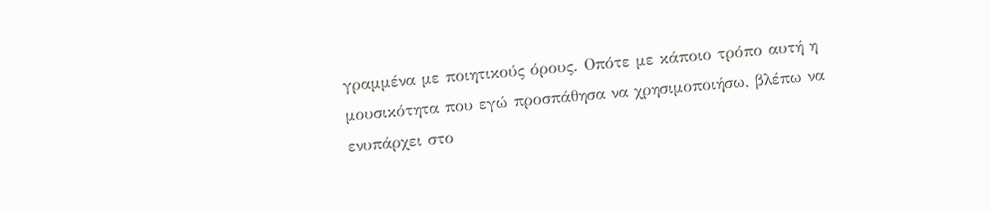γραμμένα με ποιητικούς όρους. Οπότε με κάποιο τρόπο αυτή η μουσικότητα που εγώ προσπάθησα να χρησιμοποιήσω, βλέπω να ενυπάρχει στο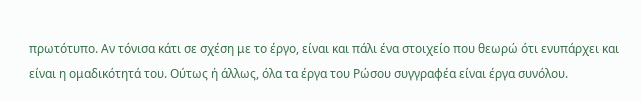πρωτότυπο. Αν τόνισα κάτι σε σχέση με το έργο, είναι και πάλι ένα στοιχείο που θεωρώ ότι ενυπάρχει και είναι η ομαδικότητά του. Ούτως ή άλλως, όλα τα έργα του Ρώσου συγγραφέα είναι έργα συνόλου.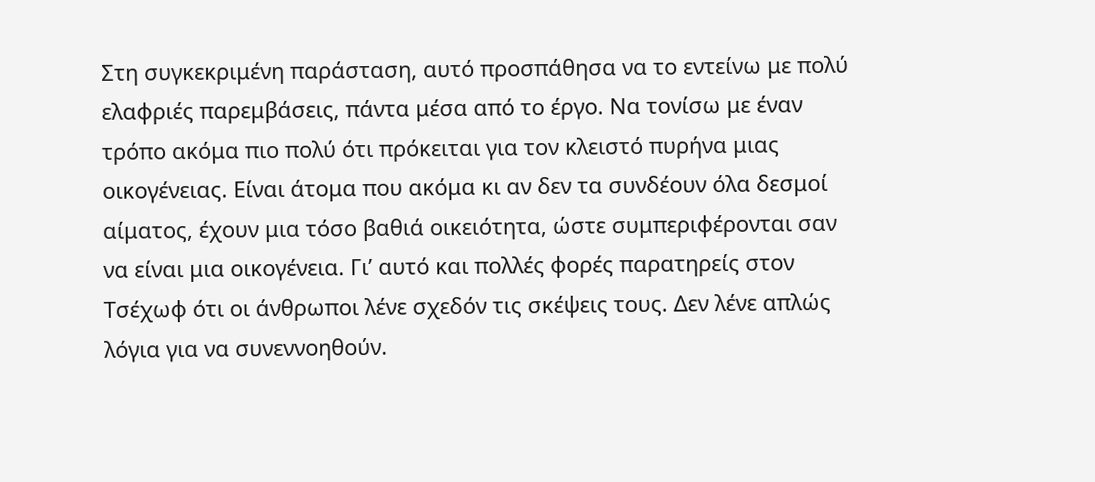Στη συγκεκριμένη παράσταση, αυτό προσπάθησα να το εντείνω με πολύ ελαφριές παρεμβάσεις, πάντα μέσα από το έργο. Να τονίσω με έναν τρόπο ακόμα πιο πολύ ότι πρόκειται για τον κλειστό πυρήνα μιας οικογένειας. Είναι άτομα που ακόμα κι αν δεν τα συνδέουν όλα δεσμοί αίματος, έχουν μια τόσο βαθιά οικειότητα, ώστε συμπεριφέρονται σαν να είναι μια οικογένεια. Γι’ αυτό και πολλές φορές παρατηρείς στον Τσέχωφ ότι οι άνθρωποι λένε σχεδόν τις σκέψεις τους. Δεν λένε απλώς λόγια για να συνεννοηθούν.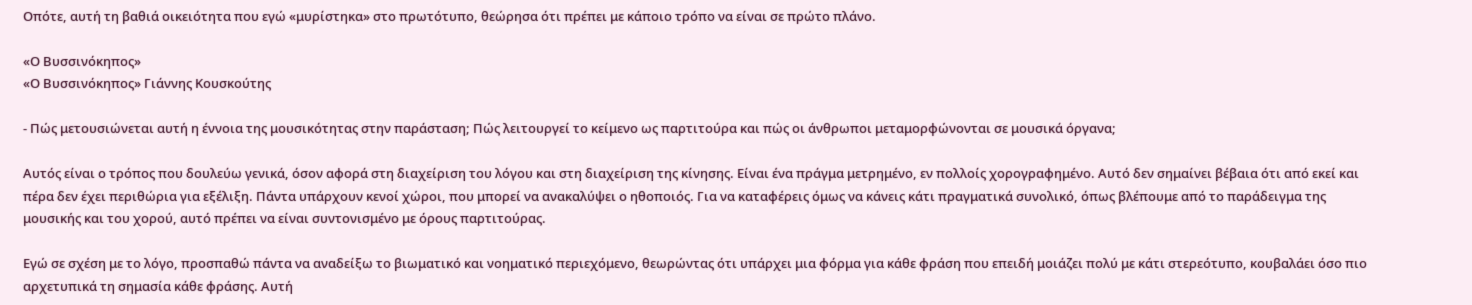Οπότε, αυτή τη βαθιά οικειότητα που εγώ «μυρίστηκα» στο πρωτότυπο, θεώρησα ότι πρέπει με κάποιο τρόπο να είναι σε πρώτο πλάνο.

«Ο Βυσσινόκηπος»
«Ο Βυσσινόκηπος» Γιάννης Κουσκούτης

- Πώς μετουσιώνεται αυτή η έννοια της μουσικότητας στην παράσταση; Πώς λειτουργεί το κείμενο ως παρτιτούρα και πώς οι άνθρωποι μεταμορφώνονται σε μουσικά όργανα;

Αυτός είναι ο τρόπος που δουλεύω γενικά, όσον αφορά στη διαχείριση του λόγου και στη διαχείριση της κίνησης. Είναι ένα πράγμα μετρημένο, εν πολλοίς χορογραφημένο. Αυτό δεν σημαίνει βέβαια ότι από εκεί και πέρα δεν έχει περιθώρια για εξέλιξη. Πάντα υπάρχουν κενοί χώροι, που μπορεί να ανακαλύψει ο ηθοποιός. Για να καταφέρεις όμως να κάνεις κάτι πραγματικά συνολικό, όπως βλέπουμε από το παράδειγμα της μουσικής και του χορού, αυτό πρέπει να είναι συντονισμένο με όρους παρτιτούρας.

Εγώ σε σχέση με το λόγο, προσπαθώ πάντα να αναδείξω το βιωματικό και νοηματικό περιεχόμενο, θεωρώντας ότι υπάρχει μια φόρμα για κάθε φράση που επειδή μοιάζει πολύ με κάτι στερεότυπο, κουβαλάει όσο πιο αρχετυπικά τη σημασία κάθε φράσης. Αυτή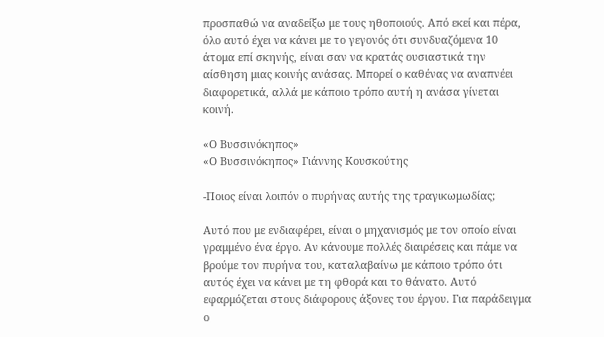προσπαθώ να αναδείξω με τους ηθοποιούς. Από εκεί και πέρα, όλο αυτό έχει να κάνει με το γεγονός ότι συνδυαζόμενα 10 άτομα επί σκηνής, είναι σαν να κρατάς ουσιαστικά την αίσθηση μιας κοινής ανάσας. Μπορεί ο καθένας να αναπνέει διαφορετικά, αλλά με κάποιο τρόπο αυτή η ανάσα γίνεται κοινή.

«Ο Βυσσινόκηπος»
«Ο Βυσσινόκηπος» Γιάννης Κουσκούτης

-Ποιος είναι λοιπόν ο πυρήνας αυτής της τραγικωμωδίας;

Αυτό που με ενδιαφέρει, είναι ο μηχανισμός με τον οποίο είναι γραμμένο ένα έργο. Αν κάνουμε πολλές διαιρέσεις και πάμε να βρούμε τον πυρήνα του, καταλαβαίνω με κάποιο τρόπο ότι αυτός έχει να κάνει με τη φθορά και το θάνατο. Αυτό εφαρμόζεται στους διάφορους άξονες του έργου. Για παράδειγμα ο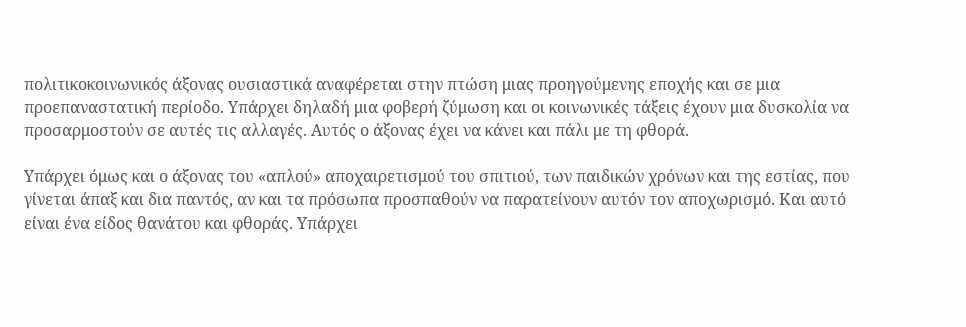πολιτικοκοινωνικός άξονας ουσιαστικά αναφέρεται στην πτώση μιας προηγούμενης εποχής και σε μια προεπαναστατική περίοδο. Υπάρχει δηλαδή μια φοβερή ζύμωση και οι κοινωνικές τάξεις έχουν μια δυσκολία να προσαρμοστούν σε αυτές τις αλλαγές. Αυτός ο άξονας έχει να κάνει και πάλι με τη φθορά.

Υπάρχει όμως και ο άξονας του «απλού» αποχαιρετισμού του σπιτιού, των παιδικών χρόνων και της εστίας, που γίνεται άπαξ και δια παντός, αν και τα πρόσωπα προσπαθούν να παρατείνουν αυτόν τον αποχωρισμό. Και αυτό είναι ένα είδος θανάτου και φθοράς. Υπάρχει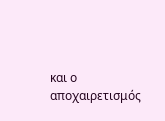και ο αποχαιρετισμός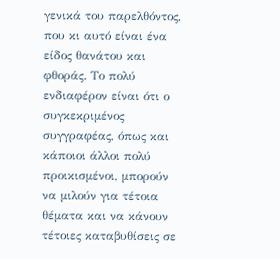γενικά του παρελθόντος, που κι αυτό είναι ένα είδος θανάτου και φθοράς. Το πολύ ενδιαφέρον είναι ότι ο συγκεκριμένος συγγραφέας, όπως και κάποιοι άλλοι πολύ προικισμένοι, μπορούν να μιλούν για τέτοια θέματα και να κάνουν τέτοιες καταβυθίσεις σε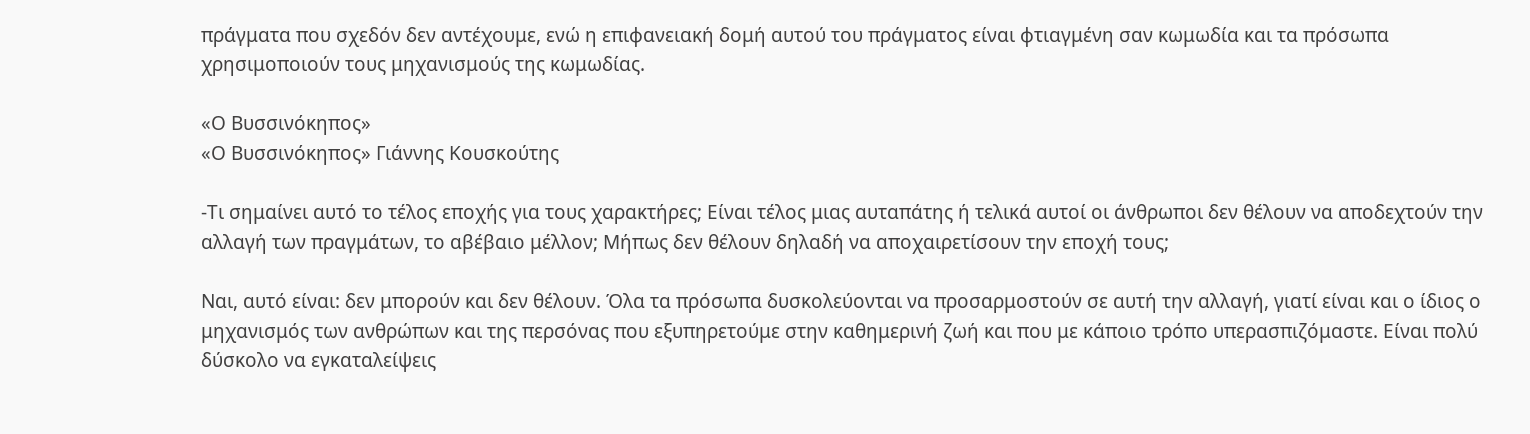πράγματα που σχεδόν δεν αντέχουμε, ενώ η επιφανειακή δομή αυτού του πράγματος είναι φτιαγμένη σαν κωμωδία και τα πρόσωπα χρησιμοποιούν τους μηχανισμούς της κωμωδίας.

«Ο Βυσσινόκηπος»
«Ο Βυσσινόκηπος» Γιάννης Κουσκούτης

-Τι σημαίνει αυτό το τέλος εποχής για τους χαρακτήρες; Είναι τέλος μιας αυταπάτης ή τελικά αυτοί οι άνθρωποι δεν θέλουν να αποδεχτούν την αλλαγή των πραγμάτων, το αβέβαιο μέλλον; Μήπως δεν θέλουν δηλαδή να αποχαιρετίσουν την εποχή τους;

Ναι, αυτό είναι: δεν μπορούν και δεν θέλουν. Όλα τα πρόσωπα δυσκολεύονται να προσαρμοστούν σε αυτή την αλλαγή, γιατί είναι και ο ίδιος ο μηχανισμός των ανθρώπων και της περσόνας που εξυπηρετούμε στην καθημερινή ζωή και που με κάποιο τρόπο υπερασπιζόμαστε. Είναι πολύ δύσκολο να εγκαταλείψεις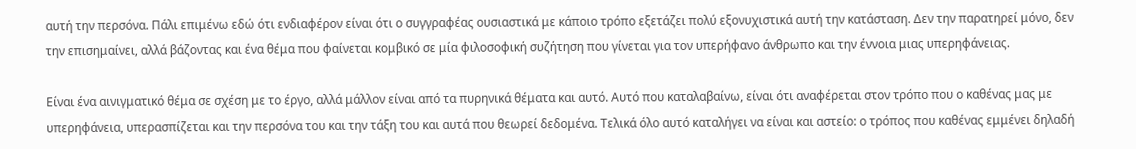αυτή την περσόνα. Πάλι επιμένω εδώ ότι ενδιαφέρον είναι ότι ο συγγραφέας ουσιαστικά με κάποιο τρόπο εξετάζει πολύ εξονυχιστικά αυτή την κατάσταση. Δεν την παρατηρεί μόνο, δεν την επισημαίνει, αλλά βάζοντας και ένα θέμα που φαίνεται κομβικό σε μία φιλοσοφική συζήτηση που γίνεται για τον υπερήφανο άνθρωπο και την έννοια μιας υπερηφάνειας.

Είναι ένα αινιγματικό θέμα σε σχέση με το έργο, αλλά μάλλον είναι από τα πυρηνικά θέματα και αυτό. Αυτό που καταλαβαίνω, είναι ότι αναφέρεται στον τρόπο που ο καθένας μας με υπερηφάνεια, υπερασπίζεται και την περσόνα του και την τάξη του και αυτά που θεωρεί δεδομένα. Τελικά όλο αυτό καταλήγει να είναι και αστείο: ο τρόπος που καθένας εμμένει δηλαδή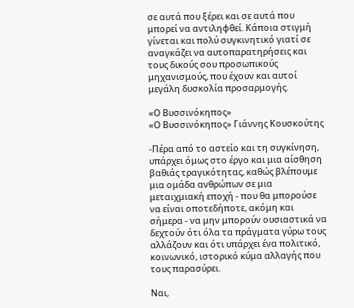σε αυτά που ξέρει και σε αυτά που μπορεί να αντιληφθεί. Κάποια στιγμή γίνεται και πολύ συγκινητικό γιατί σε αναγκάζει να αυτοπαρατηρήσεις και τους δικούς σου προσωπικούς μηχανισμούς, που έχουν και αυτοί μεγάλη δυσκολία προσαρμογής.

«Ο Βυσσινόκηπος»
«Ο Βυσσινόκηπος» Γιάννης Κουσκούτης

-Πέρα από το αστείο και τη συγκίνηση, υπάρχει όμως στο έργο και μια αίσθηση βαθιάς τραγικότητας, καθώς βλέπουμε μια ομάδα ανθρώπων σε μια μεταιχμιακή εποχή - που θα μπορούσε να είναι οποτεδήποτε, ακόμη και σήμερα - να μην μπορούν ουσιαστικά να δεχτούν ότι όλα τα πράγματα γύρω τους αλλάζουν και ότι υπάρχει ένα πολιτικό, κοινωνικό, ιστορικό κύμα αλλαγής που τους παρασύρει.

Ναι,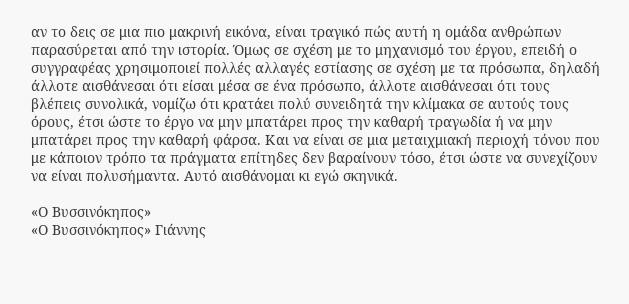αν το δεις σε μια πιο μακρινή εικόνα, είναι τραγικό πώς αυτή η ομάδα ανθρώπων παρασύρεται από την ιστορία. Όμως σε σχέση με το μηχανισμό του έργου, επειδή ο συγγραφέας χρησιμοποιεί πολλές αλλαγές εστίασης σε σχέση με τα πρόσωπα, δηλαδή άλλοτε αισθάνεσαι ότι είσαι μέσα σε ένα πρόσωπο, άλλοτε αισθάνεσαι ότι τους βλέπεις συνολικά, νομίζω ότι κρατάει πολύ συνειδητά την κλίμακα σε αυτούς τους όρους, έτσι ώστε το έργο να μην μπατάρει προς την καθαρή τραγωδία ή να μην μπατάρει προς την καθαρή φάρσα. Και να είναι σε μια μεταιχμιακή περιοχή τόνου που με κάποιον τρόπο τα πράγματα επίτηδες δεν βαραίνουν τόσο, έτσι ώστε να συνεχίζουν να είναι πολυσήμαντα. Αυτό αισθάνομαι κι εγώ σκηνικά.

«Ο Βυσσινόκηπος»
«Ο Βυσσινόκηπος» Γιάννης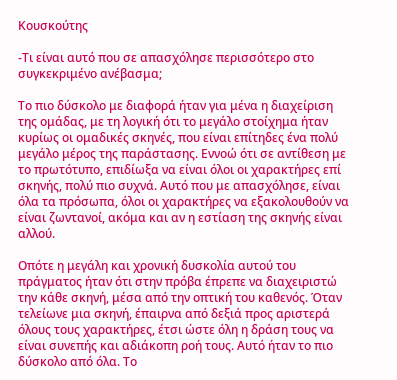Κουσκούτης

-Τι είναι αυτό που σε απασχόλησε περισσότερο στο συγκεκριμένο ανέβασμα;

Το πιο δύσκολο με διαφορά ήταν για μένα η διαχείριση της ομάδας, με τη λογική ότι το μεγάλο στοίχημα ήταν κυρίως οι ομαδικές σκηνές, που είναι επίτηδες ένα πολύ μεγάλο μέρος της παράστασης. Εννοώ ότι σε αντίθεση με το πρωτότυπο, επιδίωξα να είναι όλοι οι χαρακτήρες επί σκηνής, πολύ πιο συχνά. Αυτό που με απασχόλησε, είναι όλα τα πρόσωπα, όλοι οι χαρακτήρες να εξακολουθούν να είναι ζωντανοί, ακόμα και αν η εστίαση της σκηνής είναι αλλού.

Οπότε η μεγάλη και χρονική δυσκολία αυτού του πράγματος ήταν ότι στην πρόβα έπρεπε να διαχειριστώ την κάθε σκηνή, μέσα από την οπτική του καθενός. Όταν τελείωνε μια σκηνή, έπαιρνα από δεξιά προς αριστερά όλους τους χαρακτήρες, έτσι ώστε όλη η δράση τους να είναι συνεπής και αδιάκοπη ροή τους. Αυτό ήταν το πιο δύσκολο από όλα. Το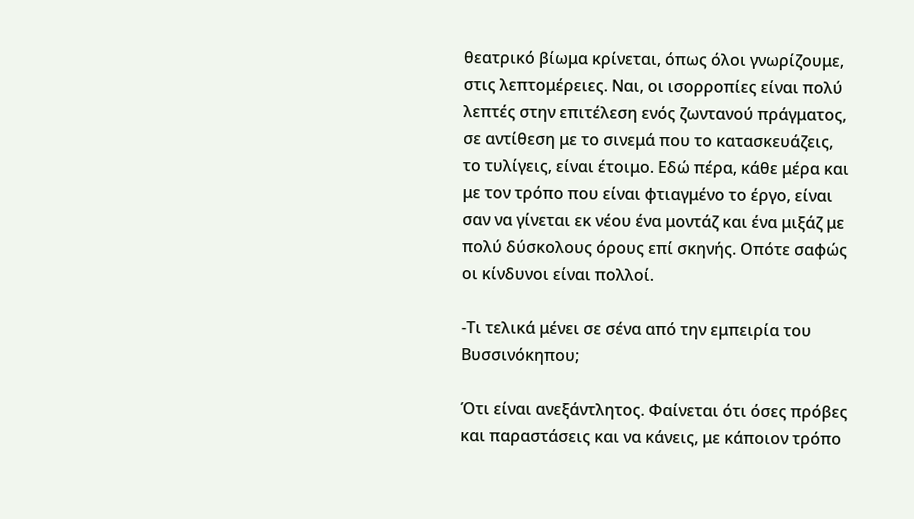θεατρικό βίωμα κρίνεται, όπως όλοι γνωρίζουμε, στις λεπτομέρειες. Ναι, οι ισορροπίες είναι πολύ λεπτές στην επιτέλεση ενός ζωντανού πράγματος, σε αντίθεση με το σινεμά που το κατασκευάζεις, το τυλίγεις, είναι έτοιμο. Εδώ πέρα, κάθε μέρα και με τον τρόπο που είναι φτιαγμένο το έργο, είναι σαν να γίνεται εκ νέου ένα μοντάζ και ένα μιξάζ με πολύ δύσκολους όρους επί σκηνής. Οπότε σαφώς οι κίνδυνοι είναι πολλοί.

-Τι τελικά μένει σε σένα από την εμπειρία του Βυσσινόκηπου;

Ότι είναι ανεξάντλητος. Φαίνεται ότι όσες πρόβες και παραστάσεις και να κάνεις, με κάποιον τρόπο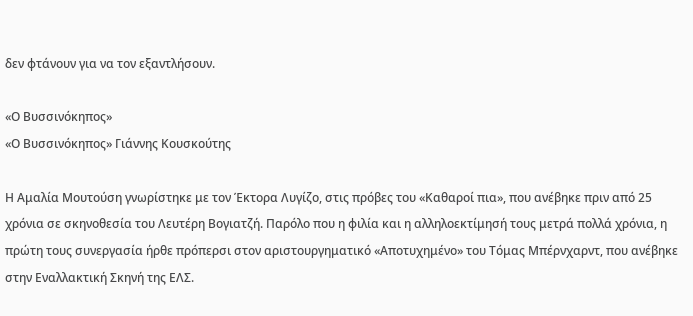δεν φτάνουν για να τον εξαντλήσουν.

«Ο Βυσσινόκηπος»
«Ο Βυσσινόκηπος» Γιάννης Κουσκούτης

Η Αμαλία Μουτούση γνωρίστηκε με τον Έκτορα Λυγίζο, στις πρόβες του «Καθαροί πια», που ανέβηκε πριν από 25 χρόνια σε σκηνοθεσία του Λευτέρη Βογιατζή. Παρόλο που η φιλία και η αλληλοεκτίμησή τους μετρά πολλά χρόνια, η πρώτη τους συνεργασία ήρθε πρόπερσι στον αριστουργηματικό «Αποτυχημένο» του Τόμας Μπέρνχαρντ, που ανέβηκε στην Εναλλακτική Σκηνή της ΕΛΣ.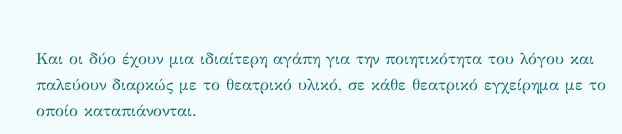Και οι δύο έχουν μια ιδιαίτερη αγάπη για την ποιητικότητα του λόγου και παλεύουν διαρκώς με το θεατρικό υλικό, σε κάθε θεατρικό εγχείρημα με το οποίο καταπιάνονται.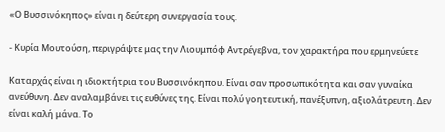«Ο Βυσσινόκηπος» είναι η δεύτερη συνεργασία τους.

- Κυρία Μουτούση, περιγράψτε μας την Λιουμπόφ Αντρέγεβνα, τον χαρακτήρα που ερμηνεύετε

Καταρχάς είναι η ιδιοκτήτρια του Βυσσινόκηπου. Είναι σαν προσωπικότητα και σαν γυναίκα ανεύθυνη. Δεν αναλαμβάνει τις ευθύνες της. Είναι πολύ γοητευτική, πανέξυπνη, αξιολάτρευτη. Δεν είναι καλή μάνα. Το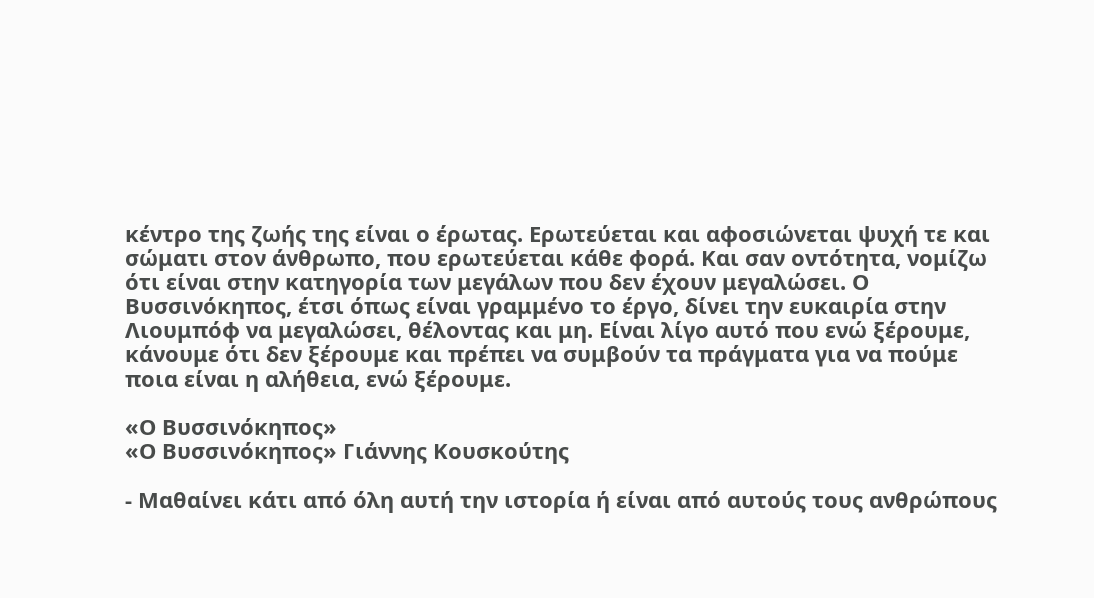κέντρο της ζωής της είναι ο έρωτας. Ερωτεύεται και αφοσιώνεται ψυχή τε και σώματι στον άνθρωπο, που ερωτεύεται κάθε φορά. Και σαν οντότητα, νομίζω ότι είναι στην κατηγορία των μεγάλων που δεν έχουν μεγαλώσει. Ο Βυσσινόκηπος, έτσι όπως είναι γραμμένο το έργο, δίνει την ευκαιρία στην Λιουμπόφ να μεγαλώσει, θέλοντας και μη. Είναι λίγο αυτό που ενώ ξέρουμε, κάνουμε ότι δεν ξέρουμε και πρέπει να συμβούν τα πράγματα για να πούμε ποια είναι η αλήθεια, ενώ ξέρουμε.

«Ο Βυσσινόκηπος»
«Ο Βυσσινόκηπος» Γιάννης Κουσκούτης

- Μαθαίνει κάτι από όλη αυτή την ιστορία ή είναι από αυτούς τους ανθρώπους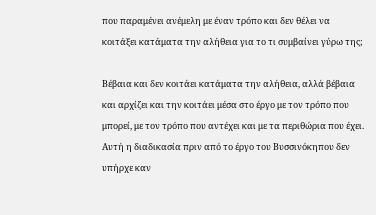που παραμένει ανέμελη με έναν τρόπο και δεν θέλει να κοιτάξει κατάματα την αλήθεια για το τι συμβαίνει γύρω της;

Βέβαια και δεν κοιτάει κατάματα την αλήθεια, αλλά βέβαια και αρχίζει και την κοιτάει μέσα στο έργο με τον τρόπο που μπορεί, με τον τρόπο που αντέχει και με τα περιθώρια που έχει. Αυτή η διαδικασία πριν από το έργο του Βυσσινόκηπου δεν υπήρχε καν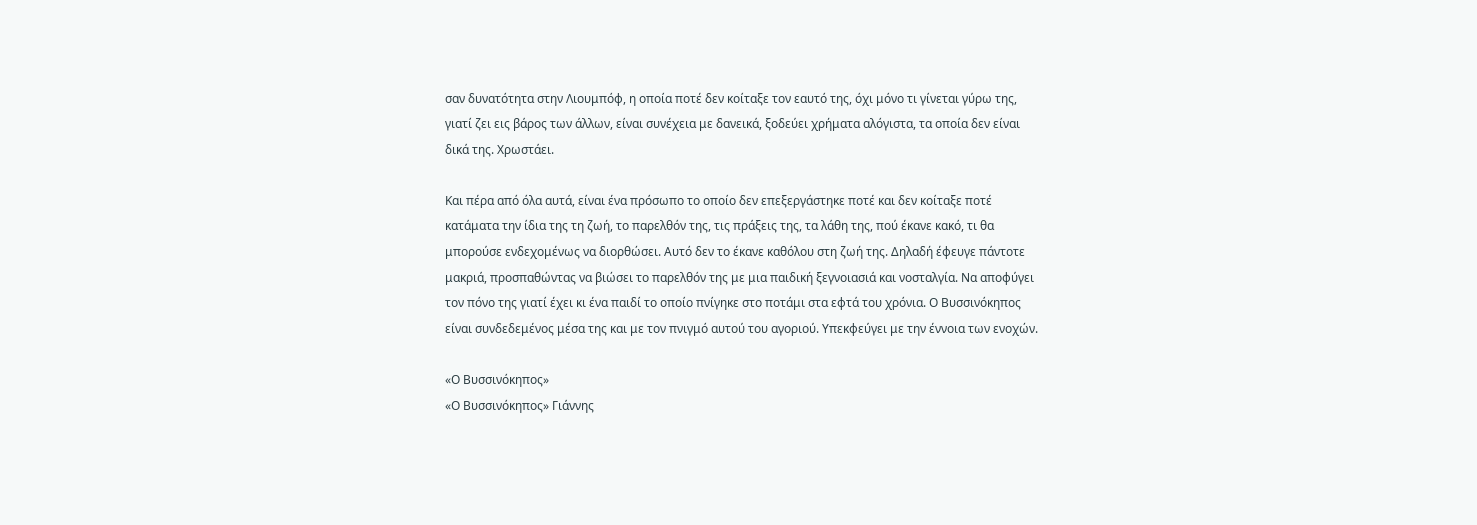σαν δυνατότητα στην Λιουμπόφ, η οποία ποτέ δεν κοίταξε τον εαυτό της, όχι μόνο τι γίνεται γύρω της, γιατί ζει εις βάρος των άλλων, είναι συνέχεια με δανεικά, ξοδεύει χρήματα αλόγιστα, τα οποία δεν είναι δικά της. Χρωστάει.

Και πέρα από όλα αυτά, είναι ένα πρόσωπο το οποίο δεν επεξεργάστηκε ποτέ και δεν κοίταξε ποτέ κατάματα την ίδια της τη ζωή, το παρελθόν της, τις πράξεις της, τα λάθη της, πού έκανε κακό, τι θα μπορούσε ενδεχομένως να διορθώσει. Αυτό δεν το έκανε καθόλου στη ζωή της. Δηλαδή έφευγε πάντοτε μακριά, προσπαθώντας να βιώσει το παρελθόν της με μια παιδική ξεγνοιασιά και νοσταλγία. Να αποφύγει τον πόνο της γιατί έχει κι ένα παιδί το οποίο πνίγηκε στο ποτάμι στα εφτά του χρόνια. Ο Βυσσινόκηπος είναι συνδεδεμένος μέσα της και με τον πνιγμό αυτού του αγοριού. Υπεκφεύγει με την έννοια των ενοχών.

«Ο Βυσσινόκηπος»
«Ο Βυσσινόκηπος» Γιάννης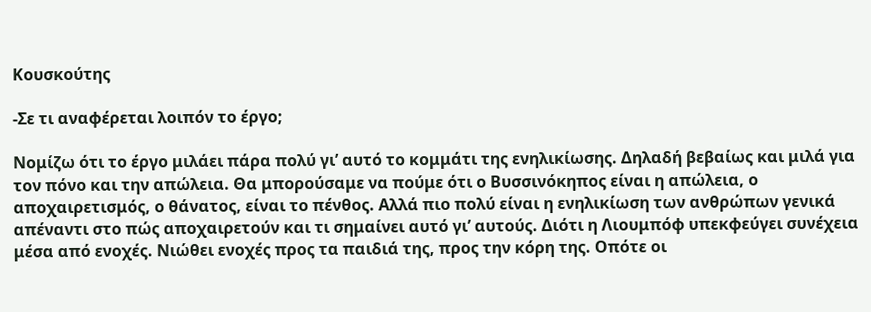Κουσκούτης

-Σε τι αναφέρεται λοιπόν το έργο;

Νομίζω ότι το έργο μιλάει πάρα πολύ γι’ αυτό το κομμάτι της ενηλικίωσης. Δηλαδή βεβαίως και μιλά για τον πόνο και την απώλεια. Θα μπορούσαμε να πούμε ότι ο Βυσσινόκηπος είναι η απώλεια, ο αποχαιρετισμός, ο θάνατος, είναι το πένθος. Αλλά πιο πολύ είναι η ενηλικίωση των ανθρώπων γενικά απέναντι στο πώς αποχαιρετούν και τι σημαίνει αυτό γι’ αυτούς. Διότι η Λιουμπόφ υπεκφεύγει συνέχεια μέσα από ενοχές. Νιώθει ενοχές προς τα παιδιά της, προς την κόρη της. Οπότε οι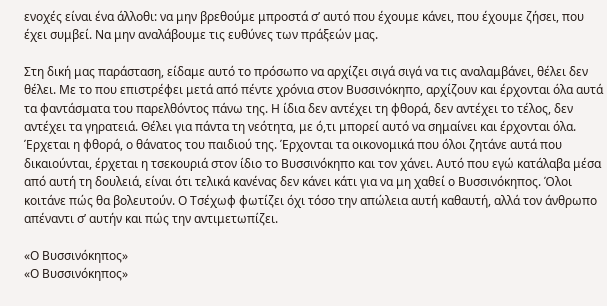ενοχές είναι ένα άλλοθι: να μην βρεθούμε μπροστά σ’ αυτό που έχουμε κάνει, που έχουμε ζήσει, που έχει συμβεί. Να μην αναλάβουμε τις ευθύνες των πράξεών μας.

Στη δική μας παράσταση, είδαμε αυτό το πρόσωπο να αρχίζει σιγά σιγά να τις αναλαμβάνει, θέλει δεν θέλει. Με το που επιστρέφει μετά από πέντε χρόνια στον Βυσσινόκηπο, αρχίζουν και έρχονται όλα αυτά τα φαντάσματα του παρελθόντος πάνω της. Η ίδια δεν αντέχει τη φθορά, δεν αντέχει το τέλος, δεν αντέχει τα γηρατειά. Θέλει για πάντα τη νεότητα, με ό,τι μπορεί αυτό να σημαίνει και έρχονται όλα. Έρχεται η φθορά, ο θάνατος του παιδιού της. Έρχονται τα οικονομικά που όλοι ζητάνε αυτά που δικαιούνται, έρχεται η τσεκουριά στον ίδιο το Βυσσινόκηπο και τον χάνει. Αυτό που εγώ κατάλαβα μέσα από αυτή τη δουλειά, είναι ότι τελικά κανένας δεν κάνει κάτι για να μη χαθεί ο Βυσσινόκηπος. Όλοι κοιτάνε πώς θα βολευτούν. Ο Τσέχωφ φωτίζει όχι τόσο την απώλεια αυτή καθαυτή, αλλά τον άνθρωπο απέναντι σ’ αυτήν και πώς την αντιμετωπίζει.

«Ο Βυσσινόκηπος»
«Ο Βυσσινόκηπος»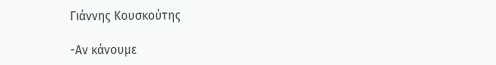Γιάννης Κουσκούτης

-Αν κάνουμε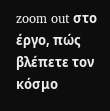zoom out στο έργο, πώς βλέπετε τον κόσμο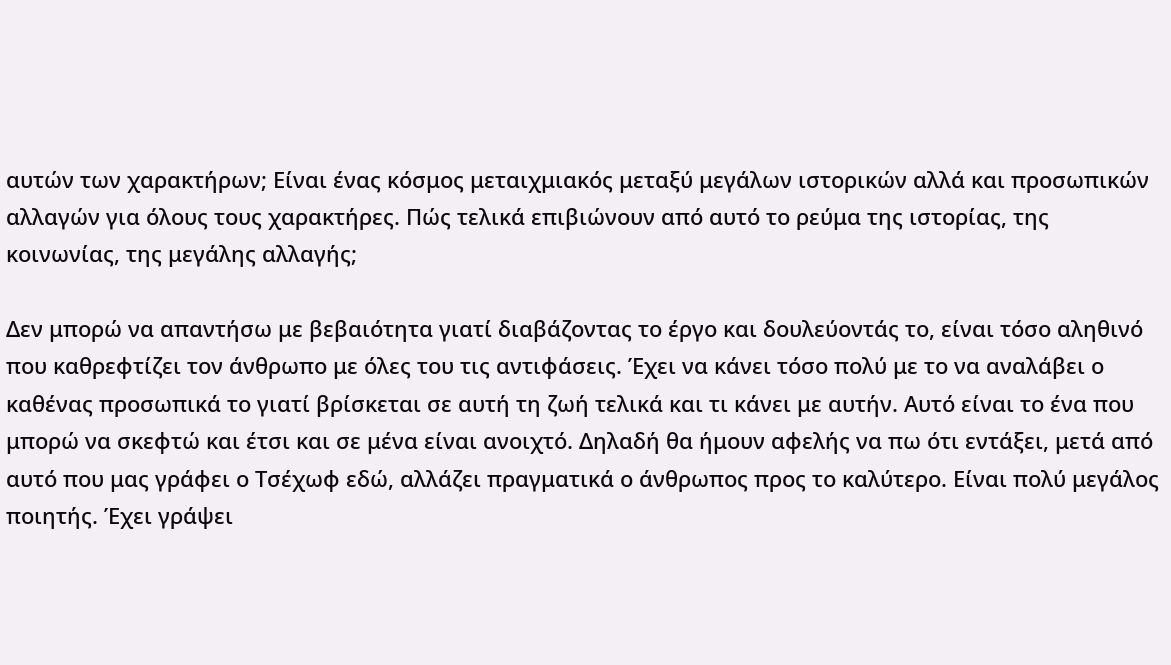αυτών των χαρακτήρων; Είναι ένας κόσμος μεταιχμιακός μεταξύ μεγάλων ιστορικών αλλά και προσωπικών αλλαγών για όλους τους χαρακτήρες. Πώς τελικά επιβιώνουν από αυτό το ρεύμα της ιστορίας, της κοινωνίας, της μεγάλης αλλαγής;

Δεν μπορώ να απαντήσω με βεβαιότητα γιατί διαβάζοντας το έργο και δουλεύοντάς το, είναι τόσο αληθινό που καθρεφτίζει τον άνθρωπο με όλες του τις αντιφάσεις. Έχει να κάνει τόσο πολύ με το να αναλάβει ο καθένας προσωπικά το γιατί βρίσκεται σε αυτή τη ζωή τελικά και τι κάνει με αυτήν. Αυτό είναι το ένα που μπορώ να σκεφτώ και έτσι και σε μένα είναι ανοιχτό. Δηλαδή θα ήμουν αφελής να πω ότι εντάξει, μετά από αυτό που μας γράφει ο Τσέχωφ εδώ, αλλάζει πραγματικά ο άνθρωπος προς το καλύτερο. Είναι πολύ μεγάλος ποιητής. Έχει γράψει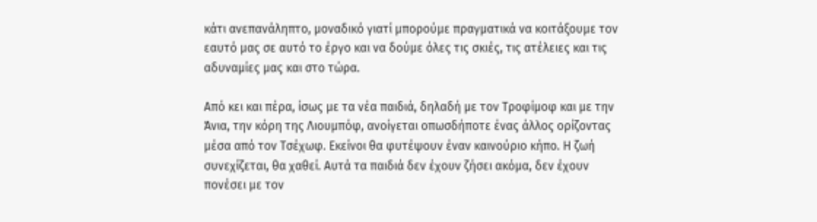κάτι ανεπανάληπτο, μοναδικό γιατί μπορούμε πραγματικά να κοιτάξουμε τον εαυτό μας σε αυτό το έργο και να δούμε όλες τις σκιές, τις ατέλειες και τις αδυναμίες μας και στο τώρα.

Από κει και πέρα, ίσως με τα νέα παιδιά, δηλαδή με τον Τροφίμοφ και με την Άνια, την κόρη της Λιουμπόφ, ανοίγεται οπωσδήποτε ένας άλλος ορίζοντας μέσα από τον Τσέχωφ. Εκείνοι θα φυτέψουν έναν καινούριο κήπο. Η ζωή συνεχίζεται, θα χαθεί. Αυτά τα παιδιά δεν έχουν ζήσει ακόμα, δεν έχουν πονέσει με τον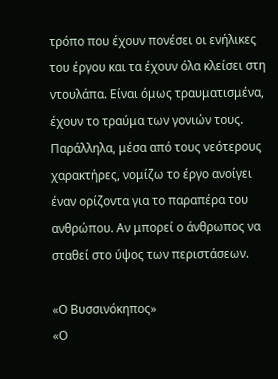τρόπο που έχουν πονέσει οι ενήλικες του έργου και τα έχουν όλα κλείσει στη ντουλάπα. Είναι όμως τραυματισμένα, έχουν το τραύμα των γονιών τους. Παράλληλα, μέσα από τους νεότερους χαρακτήρες, νομίζω το έργο ανοίγει έναν ορίζοντα για το παραπέρα του ανθρώπου. Αν μπορεί ο άνθρωπος να σταθεί στο ύψος των περιστάσεων.

«Ο Βυσσινόκηπος»
«Ο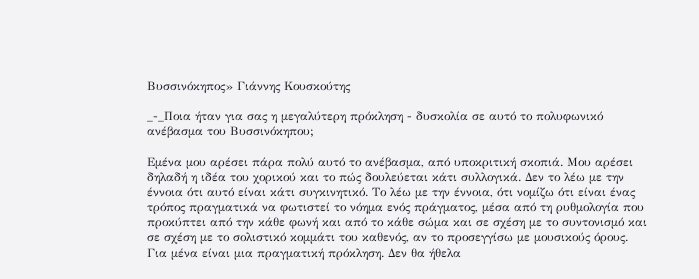Βυσσινόκηπος» Γιάννης Κουσκούτης

_-_Ποια ήταν για σας η μεγαλύτερη πρόκληση - δυσκολία σε αυτό το πολυφωνικό ανέβασμα του Βυσσινόκηπου;

Εμένα μου αρέσει πάρα πολύ αυτό το ανέβασμα, από υποκριτική σκοπιά. Μου αρέσει δηλαδή η ιδέα του χορικού και το πώς δουλεύεται κάτι συλλογικά. Δεν το λέω με την έννοια ότι αυτό είναι κάτι συγκινητικό. Το λέω με την έννοια, ότι νομίζω ότι είναι ένας τρόπος πραγματικά να φωτιστεί το νόημα ενός πράγματος, μέσα από τη ρυθμολογία που προκύπτει από την κάθε φωνή και από το κάθε σώμα και σε σχέση με το συντονισμό και σε σχέση με το σολιστικό κομμάτι του καθενός, αν το προσεγγίσω με μουσικούς όρους. Για μένα είναι μια πραγματική πρόκληση. Δεν θα ήθελα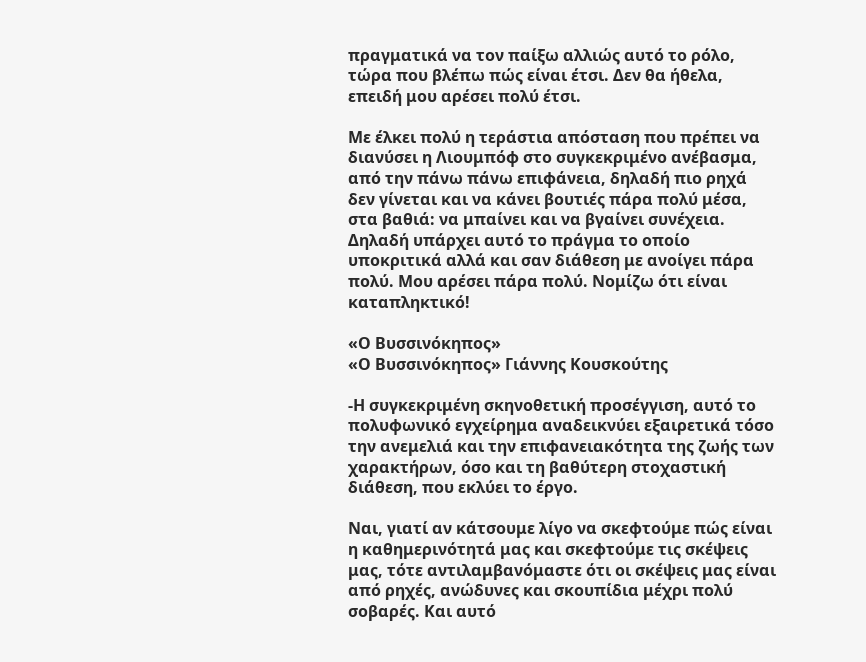πραγματικά να τον παίξω αλλιώς αυτό το ρόλο, τώρα που βλέπω πώς είναι έτσι. Δεν θα ήθελα, επειδή μου αρέσει πολύ έτσι.

Με έλκει πολύ η τεράστια απόσταση που πρέπει να διανύσει η Λιουμπόφ στο συγκεκριμένο ανέβασμα, από την πάνω πάνω επιφάνεια, δηλαδή πιο ρηχά δεν γίνεται και να κάνει βουτιές πάρα πολύ μέσα, στα βαθιά: να μπαίνει και να βγαίνει συνέχεια. Δηλαδή υπάρχει αυτό το πράγμα το οποίο υποκριτικά αλλά και σαν διάθεση με ανοίγει πάρα πολύ. Μου αρέσει πάρα πολύ. Νομίζω ότι είναι καταπληκτικό!

«Ο Βυσσινόκηπος»
«Ο Βυσσινόκηπος» Γιάννης Κουσκούτης

-Η συγκεκριμένη σκηνοθετική προσέγγιση, αυτό το πολυφωνικό εγχείρημα αναδεικνύει εξαιρετικά τόσο την ανεμελιά και την επιφανειακότητα της ζωής των χαρακτήρων, όσο και τη βαθύτερη στοχαστική διάθεση, που εκλύει το έργο.

Ναι, γιατί αν κάτσουμε λίγο να σκεφτούμε πώς είναι η καθημερινότητά μας και σκεφτούμε τις σκέψεις μας, τότε αντιλαμβανόμαστε ότι οι σκέψεις μας είναι από ρηχές, ανώδυνες και σκουπίδια μέχρι πολύ σοβαρές. Και αυτό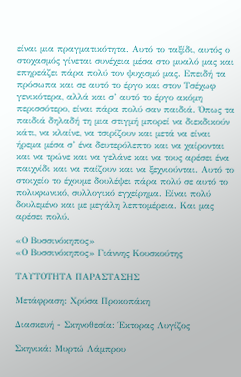είναι μια πραγματικότητα. Αυτό το ταξίδι, αυτός ο στοχασμός γίνεται συνέχεια μέσα στο μυαλό μας και επηρεάζει πάρα πολύ τον ψυχισμό μας. Επειδή τα πρόσωπα και σε αυτό το έργο και στον Τσέχωφ γενικότερα, αλλά και σ’ αυτό το έργο ακόμη περισσότερο, είναι πάρα πολύ σαν παιδιά. Όπως τα παιδιά δηλαδή τη μια στιγμή μπορεί να διεκδικούν κάτι, να κλαίνε, να τσιρίζουν και μετά να είναι ήρεμα μέσα σ’ ένα δευτερόλεπτο και να χαίρονται και να τρώνε και να γελάνε και να τους αρέσει ένα παιχνίδι και να παίζουν και να ξεχνιούνται. Αυτό το στοιχείο το έχουμε δουλέψει πάρα πολύ σε αυτό το πολυφωνικό, συλλογικό εγχείρημα. Είναι πολύ δουλεμένο και με μεγάλη λεπτομέρεια. Και μας αρέσει πολύ.

«Ο Βυσσινόκηπος»
«Ο Βυσσινόκηπος» Γιάννης Κουσκούτης

ΤΑΥΤΟΤΗΤΑ ΠΑΡΑΣΤΑΣΗΣ

Μετάφραση: Χρύσα Προκοπάκη

Διασκευή - Σκηνοθεσία: Έκτορας Λυγίζος

Σκηνικά: Μυρτώ Λάμπρου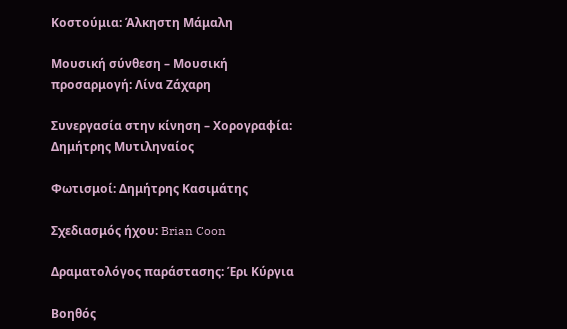Κοστούμια: Άλκηστη Μάμαλη

Μουσική σύνθεση – Μουσική προσαρμογή: Λίνα Ζάχαρη

Συνεργασία στην κίνηση – Χορογραφία: Δημήτρης Μυτιληναίος

Φωτισμοί: Δημήτρης Κασιμάτης

Σχεδιασμός ήχου: Brian Coon

Δραματολόγος παράστασης: Έρι Κύργια

Βοηθός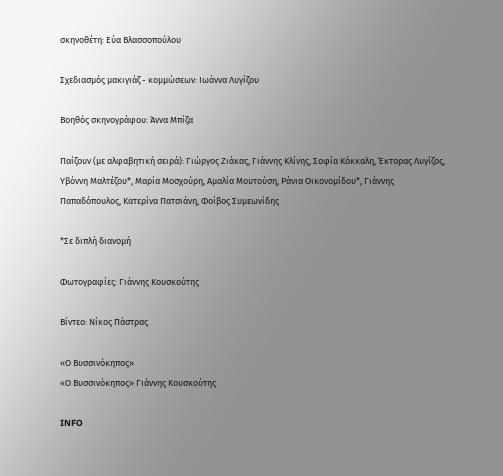σκηνοθέτη: Εύα Βλασσοπούλου

Σχεδιασμός μακιγιάζ - κομμώσεων: Ιωάννα Λυγίζου

Βοηθός σκηνογράφου: Άννα Μπίζα

Παίζουν (με αλφαβητική σειρά): Γιώργος Ζιάκας, Γιάννης Κλίνης, Σοφία Κόκκαλη, Έκτορας Λυγίζος, Υβόννη Μαλτέζου*, Μαρία Μοσχούρη, Αμαλία Μουτούση, Ράνια Οικονομίδου*, Γιάννης Παπαδόπουλος, Κατερίνα Πατσιάνη, Φοίβος Συμεωνίδης

*Σε διπλή διανομή

Φωτογραφίες: Γιάννης Κουσκούτης

Βίντεο: Νίκος Πάστρας

«Ο Βυσσινόκηπος»
«Ο Βυσσινόκηπος» Γιάννης Κουσκούτης

INFO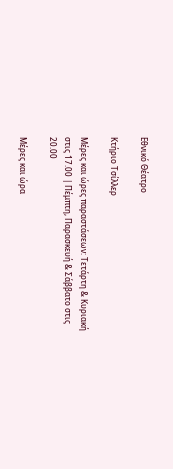Εθνικό Θέατρο

Κτήριο Τσίλλερ

Μέρες και ώρες παραστάσεων: Τετάρτη & Κυριακή στις 17.00 | Πέμπτη, Παρασκευή & Σάββατο στις 20.00

Μέρες και ώρα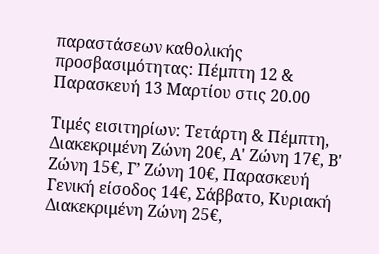παραστάσεων καθολικής προσβασιμότητας: Πέμπτη 12 & Παρασκευή 13 Μαρτίου στις 20.00

Τιμές εισιτηρίων: Τετάρτη & Πέμπτη, Διακεκριμένη Ζώνη 20€, Α' Ζώνη 17€, Β' Ζώνη 15€, Γ’ Ζώνη 10€, Παρασκευή Γενική είσοδος 14€, Σάββατο, Κυριακή Διακεκριμένη Ζώνη 25€,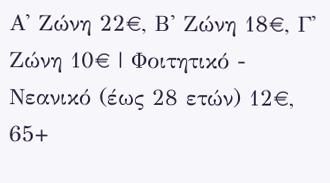Α' Ζώνη 22€, Β' Ζώνη 18€, Γ' Ζώνη 10€ | Φοιτητικό - Νεανικό (έως 28 ετών) 12€, 65+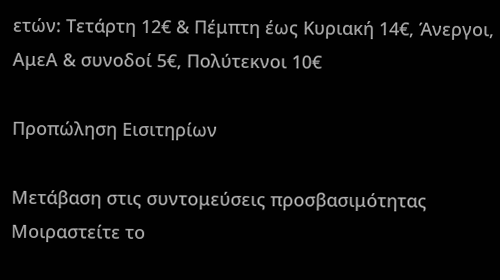ετών: Τετάρτη 12€ & Πέμπτη έως Κυριακή 14€, Άνεργοι, ΑμεΑ & συνοδοί 5€, Πολύτεκνοι 10€

Προπώληση Εισιτηρίων

Μετάβαση στις συντομεύσεις προσβασιμότητας
Μοιραστείτε το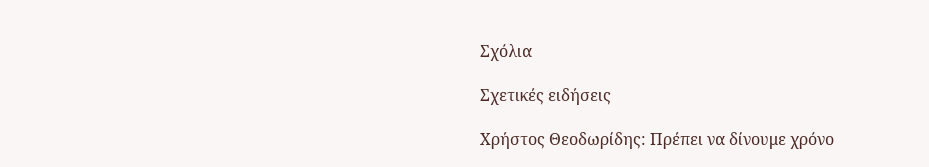Σχόλια

Σχετικές ειδήσεις

Χρήστος Θεοδωρίδης: Πρέπει να δίνουμε χρόνο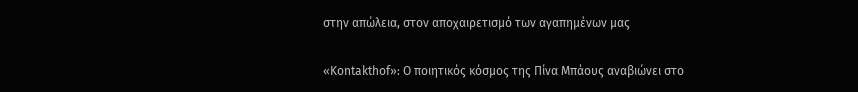στην απώλεια, στον αποχαιρετισμό των αγαπημένων μας

«Kontakthof»: Ο ποιητικός κόσμος της Πίνα Μπάους αναβιώνει στο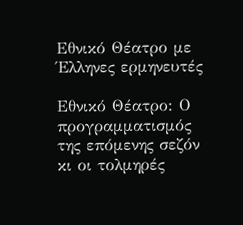Εθνικό Θέατρο με Έλληνες ερμηνευτές

Εθνικό Θέατρο: Ο προγραμματισμός της επόμενης σεζόν κι οι τολμηρές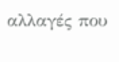αλλαγές που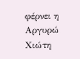φέρνει η Αργυρώ Χιώτη